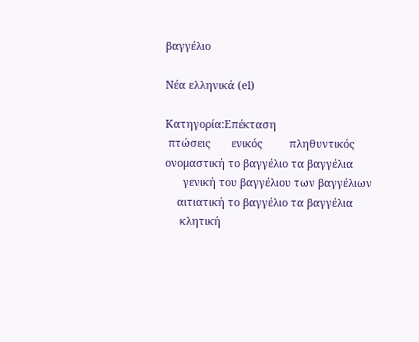βαγγέλιο

Νέα ελληνικά (el)

Κατηγορία:Επέκταση
 πτώσεις       ενικός         πληθυντικός
ονομαστική το βαγγέλιο τα βαγγέλια
      γενική του βαγγέλιου των βαγγέλιων
    αιτιατική το βαγγέλιο τα βαγγέλια
     κλητική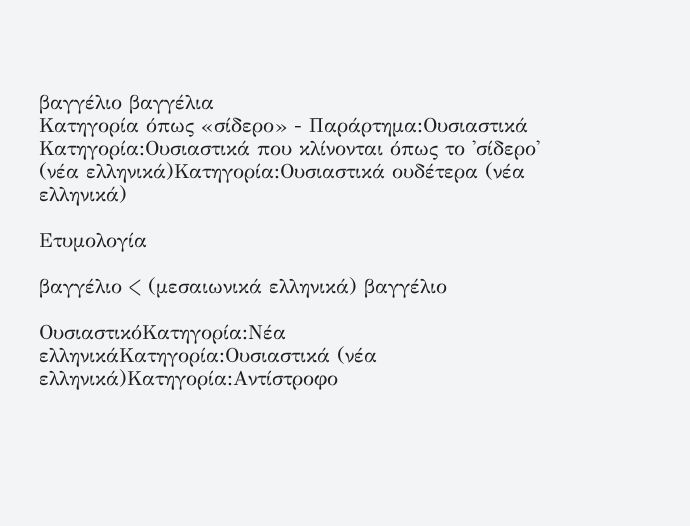βαγγέλιο βαγγέλια
Κατηγορία όπως «σίδερο» - Παράρτημα:Ουσιαστικά
Κατηγορία:Ουσιαστικά που κλίνονται όπως το 'σίδερο' (νέα ελληνικά)Κατηγορία:Ουσιαστικά ουδέτερα (νέα ελληνικά)

Ετυμολογία

βαγγέλιο < (μεσαιωνικά ελληνικά) βαγγέλιο

ΟυσιαστικόΚατηγορία:Νέα ελληνικάΚατηγορία:Ουσιαστικά (νέα ελληνικά)Κατηγορία:Αντίστροφο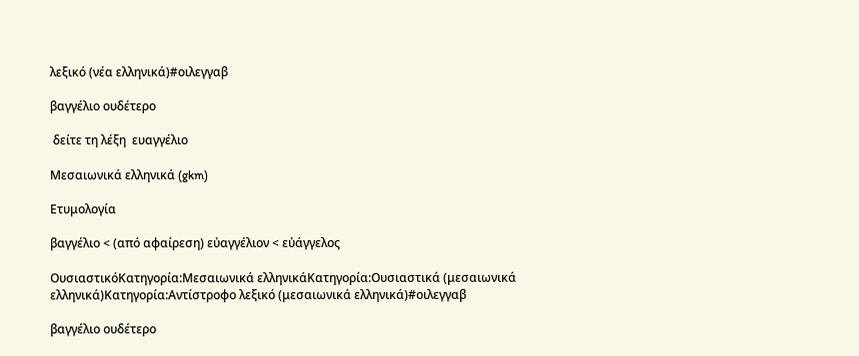λεξικό (νέα ελληνικά)#οιλεγγαβ

βαγγέλιο ουδέτερο

 δείτε τη λέξη  ευαγγέλιο

Μεσαιωνικά ελληνικά (gkm)

Ετυμολογία

βαγγέλιο < (από αφαίρεση) εὐαγγέλιον < εὐάγγελος

ΟυσιαστικόΚατηγορία:Μεσαιωνικά ελληνικάΚατηγορία:Ουσιαστικά (μεσαιωνικά ελληνικά)Κατηγορία:Αντίστροφο λεξικό (μεσαιωνικά ελληνικά)#οιλεγγαβ

βαγγέλιο ουδέτερο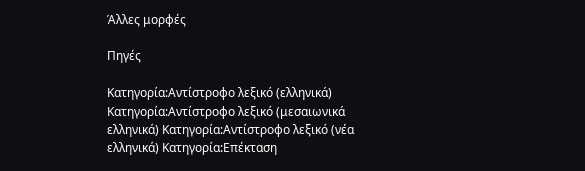Άλλες μορφές

Πηγές

Κατηγορία:Αντίστροφο λεξικό (ελληνικά) Κατηγορία:Αντίστροφο λεξικό (μεσαιωνικά ελληνικά) Κατηγορία:Αντίστροφο λεξικό (νέα ελληνικά) Κατηγορία:Επέκταση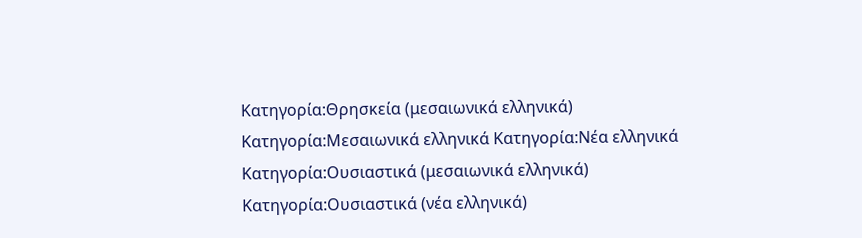Κατηγορία:Θρησκεία (μεσαιωνικά ελληνικά) Κατηγορία:Μεσαιωνικά ελληνικά Κατηγορία:Νέα ελληνικά Κατηγορία:Ουσιαστικά (μεσαιωνικά ελληνικά) Κατηγορία:Ουσιαστικά (νέα ελληνικά)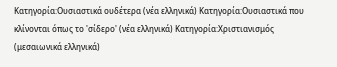Κατηγορία:Ουσιαστικά ουδέτερα (νέα ελληνικά) Κατηγορία:Ουσιαστικά που κλίνονται όπως το 'σίδερο' (νέα ελληνικά) Κατηγορία:Χριστιανισμός (μεσαιωνικά ελληνικά)